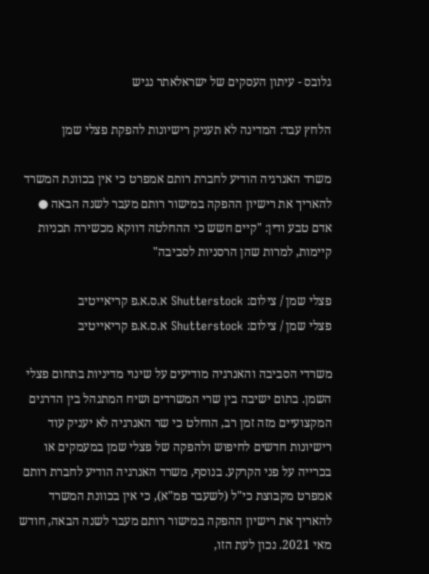גלובס - עיתון העסקים של ישראלאתר נגיש

הלחץ עבד: המדינה לא תעניק רישיונות להפקת פצלי שמן

משרד האנרגיה הודיע לחברת רותם אמפרט כי אין בכוונת המשרד להאריך את רישיון ההפקה במישור רותם מעבר לשנה הבאה ● אדם טבע ודין: "קיים חשש כי ההחלטה דווקא מכשירה תכניות קיימות, למרות שהן הרסניות לסביבה"

פצלי שמן / צילום: Shutterstock א.ס.א.פ קריאייטיב
פצלי שמן / צילום: Shutterstock א.ס.א.פ קריאייטיב

משרדי הסביבה והאנרגיה מודיעים על שינוי מדיניות בתחום פצלי השמן. בתום ישיבה בין שרי המשרדים ושיח המתנהל בין הדרגים המקצועיים מזה זמן רב, הוחלט כי שר האנרגיה לא יעניק עוד רישיונות חדשים לחיפוש ולהפקה של פצלי שמן במעמקים או בכרייה על פני הקרקע. בנוסף, משרד האנרגיה הודיע לחברת רותם אמפרט מקבוצת כי"ל (לשעבר פמ"א), כי אין בכוונת המשרד להאריך את רישיון ההפקה במישור רותם מעבר לשנה הבאה, חודש מאי 2021. נכון לעת הזו,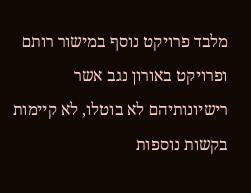מלבד פרויקט נוסף במישור רותם ופרויקט באורון נגב אשר רישיונותיהם לא בוטלו, לא קיימות בקשות נוספות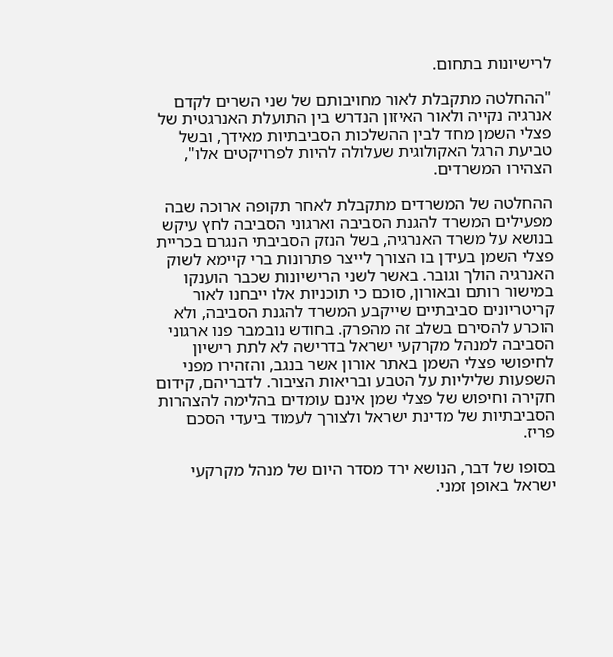לרישיונות בתחום.

"ההחלטה מתקבלת לאור מחויבותם של שני השרים לקדם אנרגיה נקייה ולאור האיזון הנדרש בין התועלת האנרגטית של פצלי השמן מחד לבין ההשלכות הסביבתיות מאידך, ובשל טביעת הרגל האקולוגית שעלולה להיות לפרויקטים אלו", הצהירו המשרדים.

ההחלטה של המשרדים מתקבלת לאחר תקופה ארוכה שבה מפעילים המשרד להגנת הסביבה וארגוני הסביבה לחץ עיקש בנושא על משרד האנרגיה, בשל הנזק הסביבתי הנגרם בכריית פצלי השמן בעידן בו הצורך לייצר פתרונות ברי קיימא לשוק האנרגיה הולך וגובר. באשר לשני הרישיונות שכבר הוענקו במישור רותם ובאורון, סוכם כי תוכניות אלו ייבחנו לאור קריטריונים סביבתיים שייקבע המשרד להגנת הסביבה, ולא הוכרע להסירם בשלב זה מהפרק. בחודש נובמבר פנו ארגוני הסביבה למנהל מקרקעי ישראל בדרישה לא לתת רישיון לחיפושי פצלי השמן באתר אורון אשר בנגב, והזהירו מפני השפעות שליליות על הטבע ובריאות הציבור. לדבריהם, קידום חקירה וחיפוש של פצלי שמן אינם עומדים בהלימה להצהרות הסביבתיות של מדינת ישראל ולצורך לעמוד ביעדי הסכם פריז.

בסופו של דבר, הנושא ירד מסדר היום של מנהל מקרקעי ישראל באופן זמני.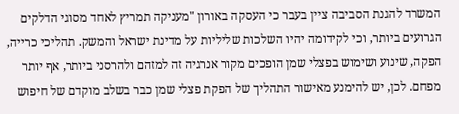המשרד להגנת הסביבה ציין בעבר כי העסקה באורון "מעניקה תמריץ לאחד מסוגי הדלקים הגרועים ביותר, וכי לקידומה יהיו השלכות שליליות על מדינת ישראל והמשק. תהליכי כרייה, הפקה, שינוע ושימוש בפצלי שמן הופכים מקור אנרגיה זה למזהם ולהרסני ביותר, אף יותר מפחם. לכן, יש להימנע מאישור התהליך של הפקת פצלי שמן כבר בשלב מוקדם של חיפוש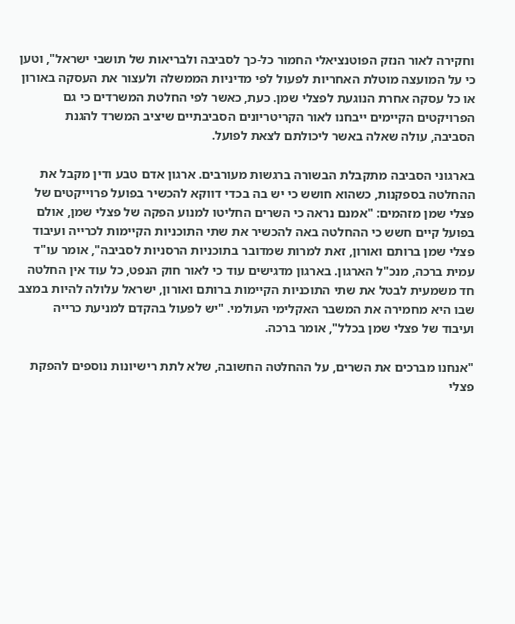וחקירה לאור הנזק הפוטנציאלי החמור כל-כך לסביבה ולבריאות של תושבי ישראל", וטען כי על המועצה מוטלת האחריות לפעול לפי מדיניות הממשלה ולעצור את העסקה באורון או כל עסקה אחרת הנוגעת לפצלי שמן. כעת, כאשר לפי החלטת המשרדים כי גם הפרויקטים הקיימים ייבחנו לאור הקריטריונים הסביבתיים שיציב המשרד להגנת הסביבה, עולה שאלה באשר ליכולתם לצאת לפועל.

בארגוני הסביבה מתקבלת הבשורה ברגשות מעורבים. ארגון אדם טבע ודין מקבל את ההחלטה בספקנות, כשהוא חושש כי יש בה בכדי דווקא להכשיר בפועל פרוייקטים של פצלי שמן מזהמים: "אמנם נראה כי השרים החליטו למנוע הפקה של פצלי שמן, אולם בפועל קיים חשש כי ההחלטה באה להכשיר את שתי התוכניות הקיימות לכרייה ועיבוד פצלי שמן ברותם ואורון, זאת למרות שמדובר בתוכניות הרסניות לסביבה", אומר עו"ד עמית ברכה, מנכ"ל הארגון. בארגון מדגישים עוד כי לאור חוק הנפט, כל עוד אין החלטה חד משמעית לבטל את שתי התוכניות הקיימות ברותם ואורון, ישראל עלולה להיות במצב שבו היא מחמירה את המשבר האקלימי העולמי. "יש לפעול בהקדם למניעת כרייה ועיבוד של פצלי שמן בכלל", אומר ברכה.

"אנחנו מברכים את השרים, על ההחלטה החשובה, שלא לתת רישיונות נוספים להפקת פצלי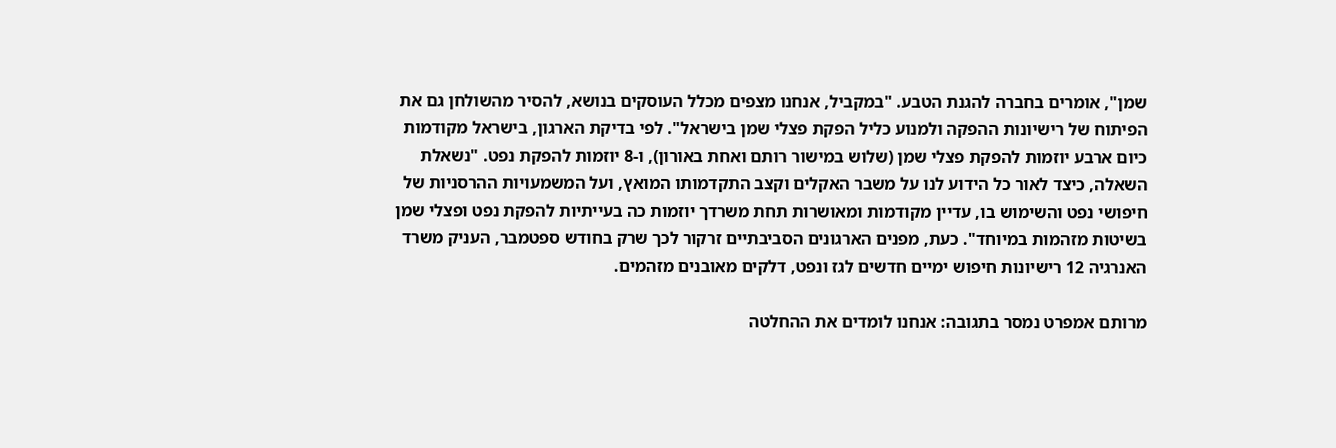שמן", אומרים בחברה להגנת הטבע. "במקביל, אנחנו מצפים מכלל העוסקים בנושא, להסיר מהשולחן גם את הפיתוח של רישיונות ההפקה ולמנוע כליל הפקת פצלי שמן בישראל". לפי בדיקת הארגון, בישראל מקודמות כיום ארבע יוזמות להפקת פצלי שמן (שלוש במישור רותם ואחת באורון), ו-8 יוזמות להפקת נפט. "נשאלת השאלה, כיצד לאור כל הידוע לנו על משבר האקלים וקצב התקדמותו המואץ, ועל המשמעויות ההרסניות של חיפושי נפט והשימוש בו, עדיין מקודמות ומאושרות תחת משרדך יוזמות כה בעייתיות להפקת נפט ופצלי שמן בשיטות מזהמות במיוחד". כעת, מפנים הארגונים הסביבתיים זרקור לכך שרק בחודש ספטמבר, העניק משרד האנרגיה 12 רישיונות חיפוש ימיים חדשים לגז ונפט, דלקים מאובנים מזהמים.

מרותם אמפרט נמסר בתגובה: אנחנו לומדים את ההחלטה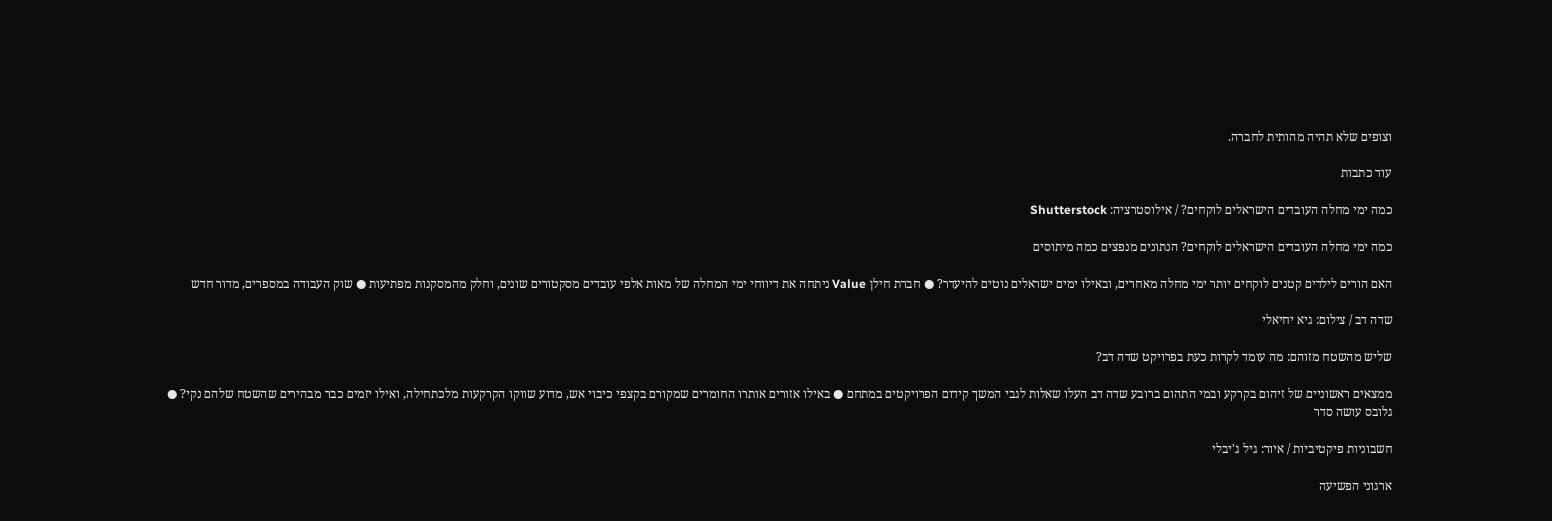וצופים שלא תהיה מהותית לחברה.

עוד כתבות

כמה ימי מחלה העובדים הישראלים לוקחים? / אילוסטרציה: Shutterstock

כמה ימי מחלה העובדים הישראלים לוקחים? הנתונים מנפצים כמה מיתוסים

האם הורים לילדים קטנים לוקחים יותר ימי מחלה מאחרים, ובאילו ימים ישראלים נוטים להיעדר? ● חברת חילן Value ניתחה את דיווחי ימי המחלה של מאות אלפי עובדים מסקטורים שונים, וחלק מהמסקנות מפתיעות ● שוק העבודה במספרים, מדור חדש

שדה דב / צילום: גיא יחיאלי

שליש מהשטח מזוהם: מה עומד לקרות כעת בפרויקט שדה דב?

ממצאים ראשוניים של זיהום בקרקע ובמי התהום ברובע שדה דב העלו שאלות לגבי המשך קידום הפרויקטים במתחם ● באילו אזורים אותרו החומרים שמקורם בקצפי כיבוי אש, מדוע שווקו הקרקעות מלכתחילה, ואילו יזמים כבר מבהירים שהשטח שלהם נקי? ● גלובס עושה סדר

חשבוניות פיקטיביות / איור: גיל ג'יבלי

ארגוני הפשיעה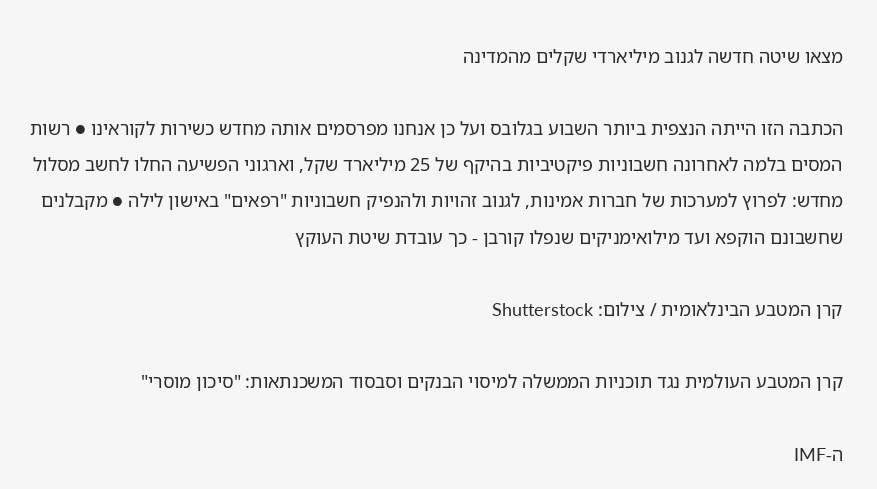מצאו שיטה חדשה לגנוב מיליארדי שקלים מהמדינה

הכתבה הזו הייתה הנצפית ביותר השבוע בגלובס ועל כן אנחנו מפרסמים אותה מחדש כשירות לקוראינו ● רשות המסים בלמה לאחרונה חשבוניות פיקטיביות בהיקף של 25 מיליארד שקל, וארגוני הפשיעה החלו לחשב מסלול מחדש: לפרוץ למערכות של חברות אמינות, לגנוב זהויות ולהנפיק חשבוניות "רפאים" באישון לילה ● מקבלנים שחשבונם הוקפא ועד מילואימניקים שנפלו קורבן - כך עובדת שיטת העוקץ

קרן המטבע הבינלאומית / צילום: Shutterstock

קרן המטבע העולמית נגד תוכניות הממשלה למיסוי הבנקים וסבסוד המשכנתאות: "סיכון מוסרי"

ה-IMF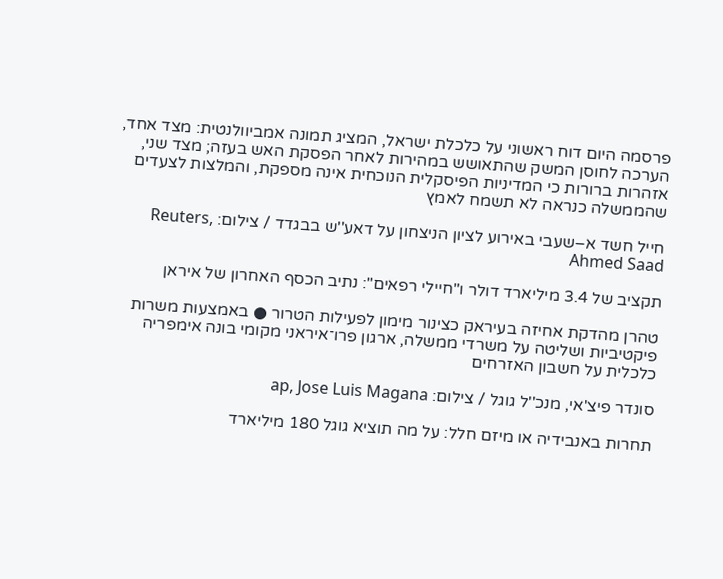פרסמה היום דוח ראשוני על כלכלת ישראל, המציג תמונה אמביוולנטית: מצד אחד, הערכה לחוסן המשק שהתאושש במהירות לאחר הפסקת האש בעזה; מצד שני, אזהרות ברורות כי המדיניות הפיסקלית הנוכחית אינה מספקת, והמלצות לצעדים שהממשלה כנראה לא תשמח לאמץ

חייל חשד א–שעבי באירוע לציון הניצחון על דאע''ש בבגדד / צילום: Reuters, Ahmed Saad

תקציב של 3.4 מיליארד דולר ו"חיילי רפאים": נתיב הכסף האחרון של איראן

טהרן מהדקת אחיזה בעיראק כצינור מימון לפעילות הטרור ● באמצעות משרות פיקטיביות ושליטה על משרדי ממשלה, ארגון פרו־איראני מקומי בונה אימפריה כלכלית על חשבון האזרחים

סונדר פיצ'אי, מנכ''ל גוגל / צילום: ap, Jose Luis Magana

תחרות באנבידיה או מיזם חלל: על מה תוציא גוגל 180 מיליארד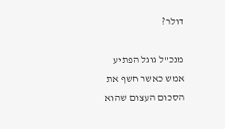דולר?

מנכ"ל גוגל הפתיע אמש כאשר חשף את הסכום העצום שהוא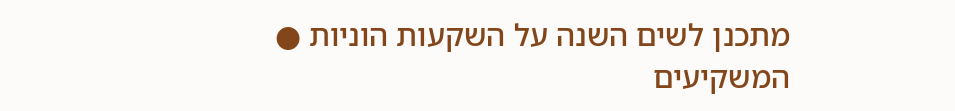מתכנן לשים השנה על השקעות הוניות ● המשקיעים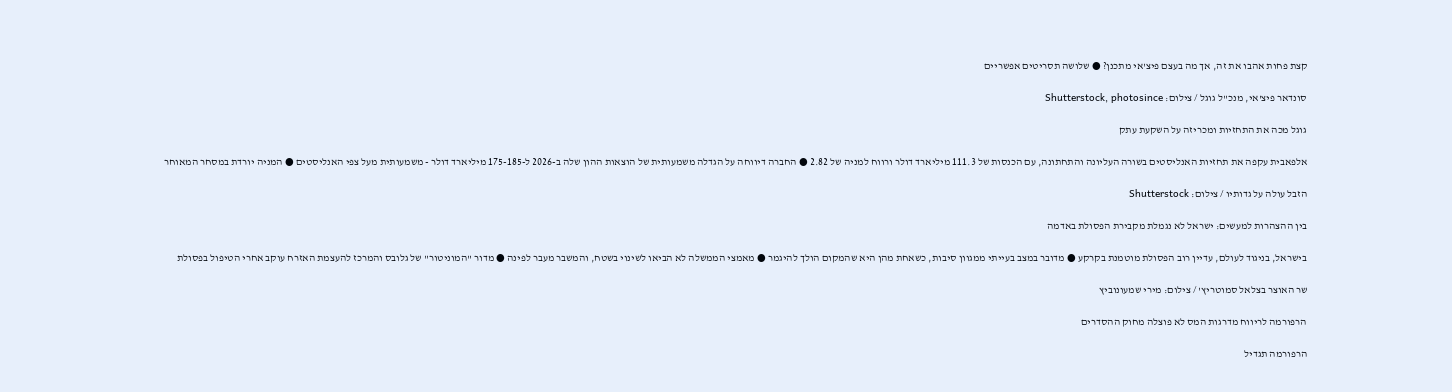קצת פחות אהבו את זה, אך מה בעצם פיצ'אי מתכנן? ● שלושה תסריטים אפשריים

סונדאר פיצ'אי, מנכ''ל גוגל / צילום: Shutterstock, photosince

גוגל מכה את התחזיות ומכריזה על השקעת עתק

אלפאבית עקפה את תחזיות האנליסטים בשורה העליונה והתחתונה, עם הכנסות של 111.3 מיליארד דולר ורווח למניה של 2.82 ● החברה דיווחה על הגדלה משמעותית של הוצאות ההון שלה ב-2026 ל-175-185 מיליארד דולר - משמעותית מעל צפי האנליסטים ● המניה יורדת במסחר המאוחר

הזבל עולה על גדותיו / צילום: Shutterstock

בין ההצהרות למעשים: ישראל לא נגמלת מקבירת הפסולת באדמה

בישראל, בניגוד לעולם, עדיין רוב הפסולת מוטמנת בקרקע ● מדובר במצב בעייתי ממגוון סיבות, כשאחת מהן היא שהמקום הולך להיגמר ● מאמצי הממשלה לא הביאו לשינוי בשטח, והמשבר מעבר לפינה ● מדור "המוניטור" של גלובס והמרכז להעצמת האזרח עוקב אחרי הטיפול בפסולת

שר האוצר בצלאל סמוטריץ' / צילום: מירי שמעונוביץ

הרפורמה לריווח מדרגות המס לא פוצלה מחוק ההסדרים

הרפורמה תגדיל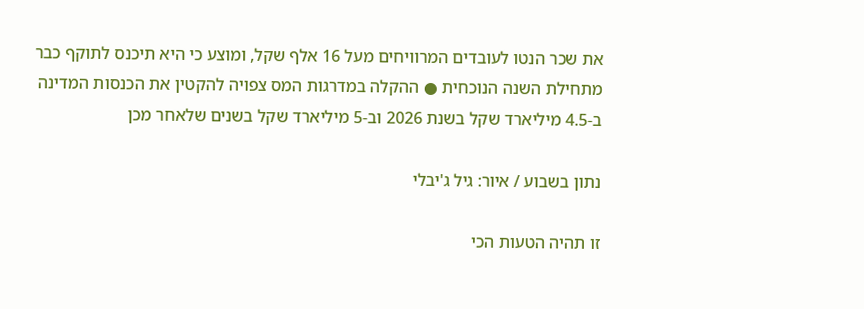את שכר הנטו לעובדים המרוויחים מעל 16 אלף שקל, ומוצע כי היא תיכנס לתוקף כבר מתחילת השנה הנוכחית ● ההקלה במדרגות המס צפויה להקטין את הכנסות המדינה ב-4.5 מיליארד שקל בשנת 2026 וב-5 מיליארד שקל בשנים שלאחר מכן

נתון בשבוע / איור: גיל ג'יבלי

זו תהיה הטעות הכי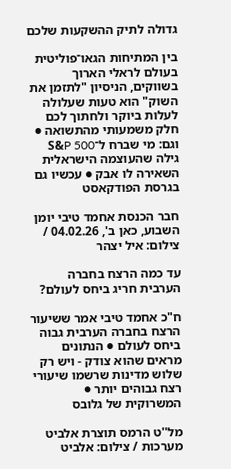גדולה לתיק ההשקעות שלכם

בין המתיחות הגאו־פוליטית בעולם לראלי הארוך בשווקים, הניסיון "לתזמן את השוק" הוא טעות שעלולה לעלות ביוקר ולחתוך לכם חלק משמעותי מהתשואה ● וגם: מי שברח ל־S&P 500 גילה שהעוצמה הישראלית השאירה לו אבק ● עכשיו גם בגרסת הפודקאסט

חבר הכנסת אחמד טיבי יומן השבוע, כאן ב', 04.02.26 / צילום: איל יצהר

עד כמה הרצח בחברה הערבית חריג ביחס לעולם?

ח"כ אחמד טיבי אמר ששיעור הרצח בחברה הערבית גבוה ביחס לעולם ● הנתונים מראים שהוא צודק - ויש רק שלוש מדינות שרשמו שיעורי רצח גבוהים יותר ● המשרוקית של גלובס

מל''ט הרמס תוצרת אלביט מערכות / צילום: אלביט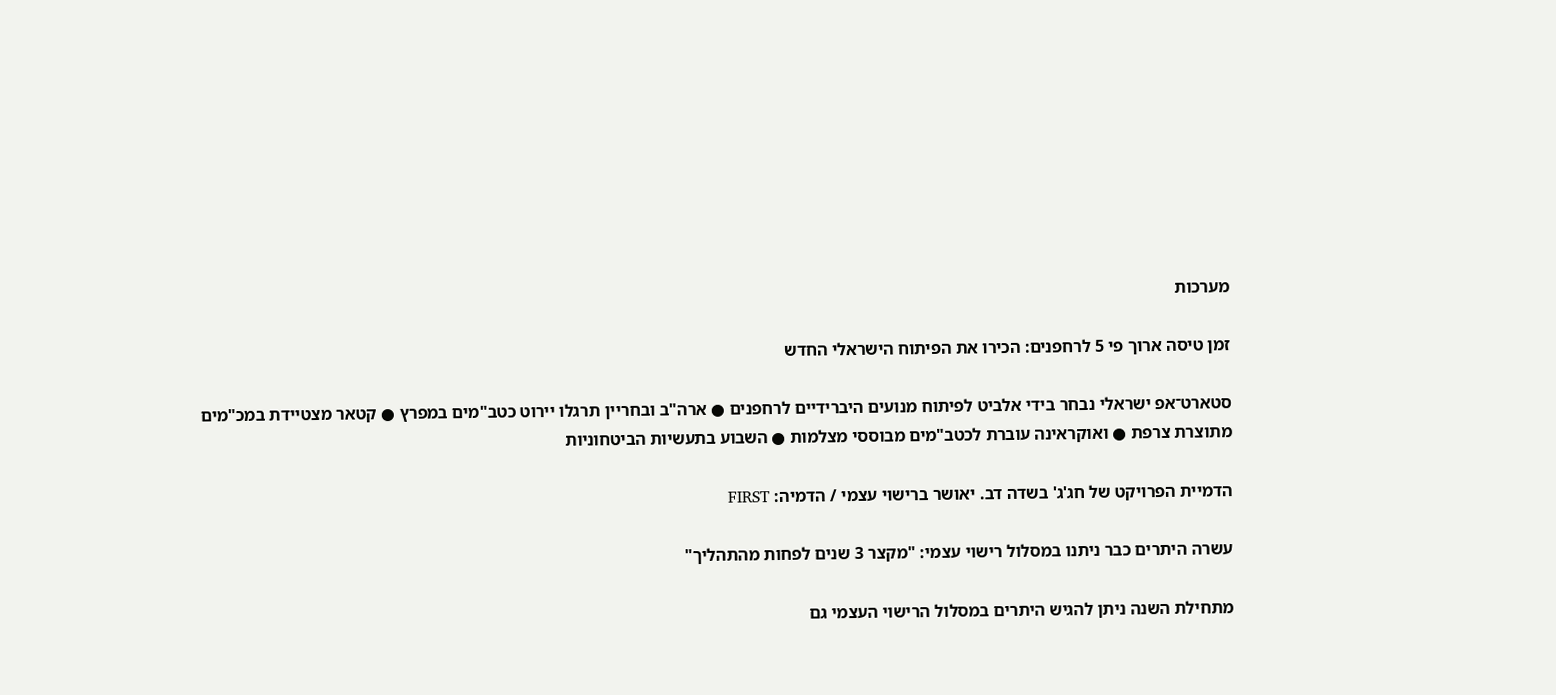מערכות

זמן טיסה ארוך פי 5 לרחפנים: הכירו את הפיתוח הישראלי החדש

סטארט־אפ ישראלי נבחר בידי אלביט לפיתוח מנועים היברידיים לרחפנים ● ארה"ב ובחריין תרגלו יירוט כטב"מים במפרץ ● קטאר מצטיידת במכ"מים מתוצרת צרפת ● ואוקראינה עוברת לכטב"מים מבוססי מצלמות ● השבוע בתעשיות הביטחוניות

הדמיית הפרויקט של חג'ג' בשדה דב. יאושר ברישוי עצמי / הדמיה: FIRST

עשרה היתרים כבר ניתנו במסלול רישוי עצמי: "מקצר 3 שנים לפחות מהתהליך"

מתחילת השנה ניתן להגיש היתרים במסלול הרישוי העצמי גם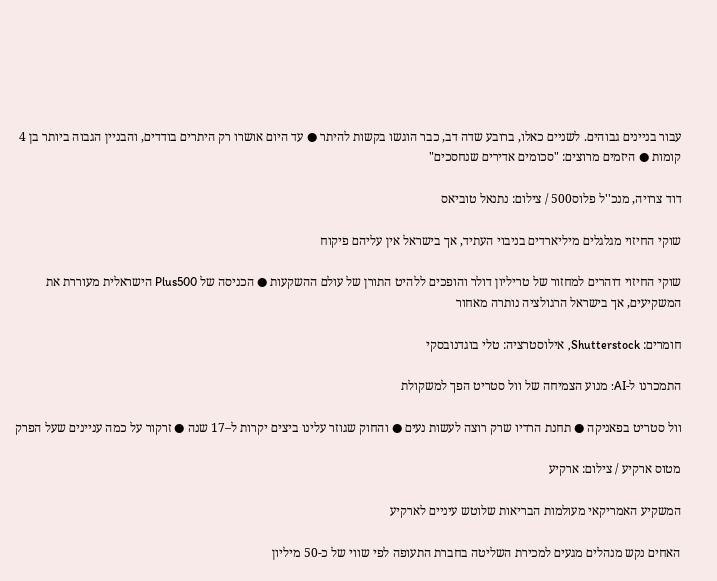עבור בניינים גבוהים. לשניים כאלו, ברובע שדה דב, כבר הוגשו בקשות להיתר ● עד היום אושרו רק היתרים בודדים, והבניין הגבוה ביותר בן 4 קומות ● היזמים מרוצים: "סכומים אדירים שנחסכים"

דוד צרויה, מנכ''ל פלוס500 / צילום: נתנאל טוביאס

שוקי החיזוי מגלגלים מיליארדים בניבוי העתיד, אך בישראל אין עליהם פיקוח

שוקי החיזוי דוהרים למחזור של טריליון דולר והופכים ללהיט התורן של עולם ההשקעות ● הכניסה של Plus500 הישראלית מעוררת את המשקיעים, אך בישראל הרגולציה נותרה מאחור

חומרים: Shutterstock, אילוסטרציה: טלי בוגדנובסקי

התמכרנו ל-AI: מנוע הצמיחה של וול סטריט הפך למשקולת

וול סטריט בפאניקה ● תחנת הרדיו שרק רוצה לעשות נעים ● והחוק שגוזר עלינו ביצים יקרות ל–17 שנה ● זרקור על כמה עניינים שעל הפרק

מטוס ארקיע / צילום: ארקיע

המשקיע האמריקאי מעולמות הבריאות שלוטש עיניים לארקיע

האחים נקש מנהלים מגעים למכירת השליטה בחברת התעופה לפי שווי של כ-50 מיליון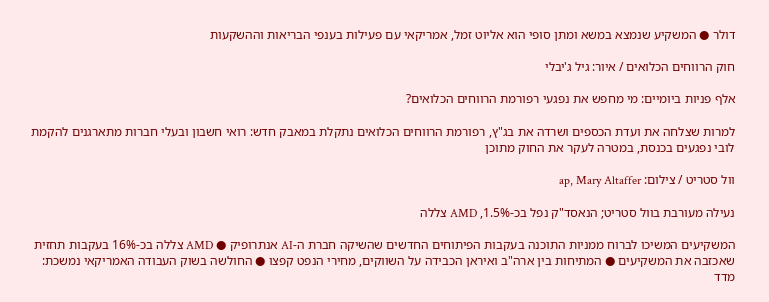דולר ● המשקיע שנמצא במשא ומתן סופי הוא אליוט זמל, אמריקאי עם פעילות בענפי הבריאות וההשקעות

חוק הרווחים הכלואים / איור: גיל ג'יבלי

אלף פניות ביומיים: מי מחפש את נפגעי רפורמת הרווחים הכלואים?

למרות שצלחה את ועדת הכספים ושרדה את בג"ץ, רפורמת הרווחים הכלואים נתקלת במאבק חדש: רואי חשבון ובעלי חברות מתארגנים להקמת לובי נפגעים בכנסת, במטרה לעקר את החוק מתוכן

וול סטריט / צילום: ap, Mary Altaffer

נעילה מעורבת בוול סטריט; הנאסד"ק נפל בכ-1.5%, AMD צללה

המשקיעים המשיכו לברוח ממניות התוכנה בעקבות הפיתוחים החדשים שהשיקה חברת ה-AI אנתרופיק ● AMD צללה בכ-16% בעקבות תחזית שאכזבה את המשקיעים ● המתיחות בין ארה"ב ואיראן הכבידה על השווקים, מחירי הנפט קפצו ● החולשה בשוק העבודה האמריקאי נמשכת: מדד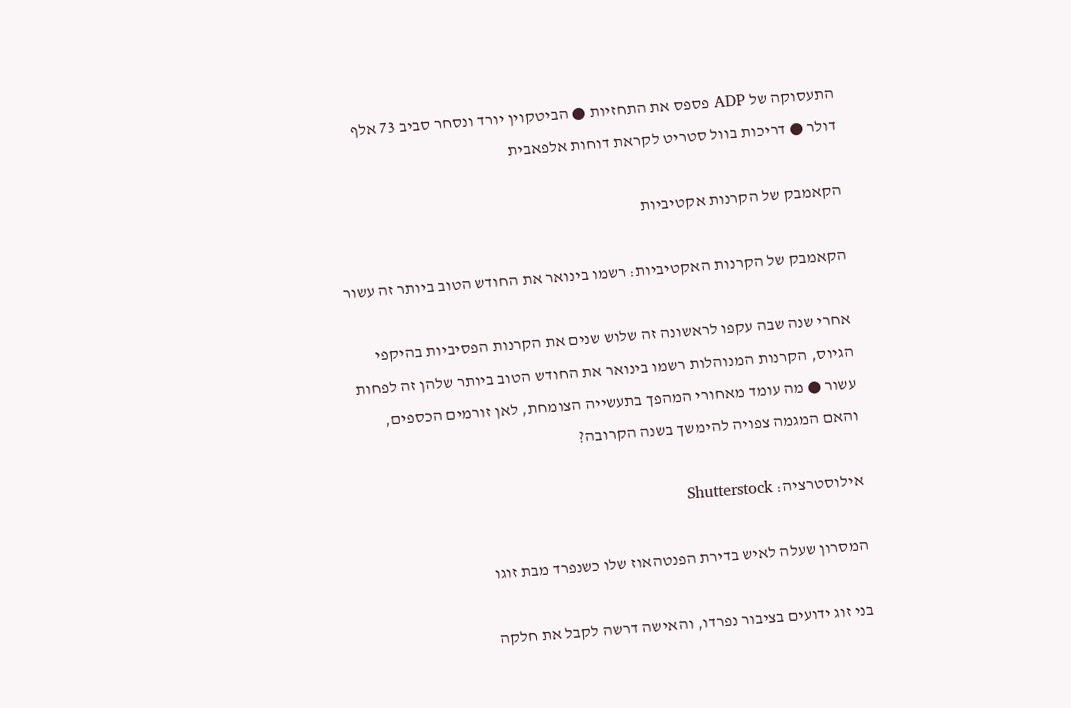התעסוקה של ADP פספס את התחזיות ● הביטקוין יורד ונסחר סביב 73 אלף דולר ● דריכות בוול סטריט לקראת דוחות אלפאבית

הקאמבק של הקרנות אקטיביות

הקאמבק של הקרנות האקטיביות: רשמו בינואר את החודש הטוב ביותר זה עשור

אחרי שנה שבה עקפו לראשונה זה שלוש שנים את הקרנות הפסיביות בהיקפי הגיוס, הקרנות המנוהלות רשמו בינואר את החודש הטוב ביותר שלהן זה לפחות עשור ● מה עומד מאחורי המהפך בתעשייה הצומחת, לאן זורמים הכספים, והאם המגמה צפויה להימשך בשנה הקרובה?

אילוסטרציה: Shutterstock

המסרון שעלה לאיש בדירת הפנטהאוז שלו כשנפרד מבת זוגו

בני זוג ידועים בציבור נפרדו, והאישה דרשה לקבל את חלקה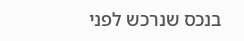בנכס שנרכש לפני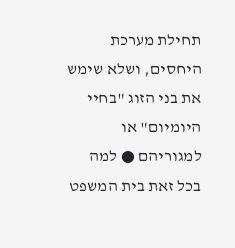תחילת מערכת היחסים, ושלא שימש את בני הזוג "בחיי היומיום" או למגוריהם ● למה בכל זאת בית המשפט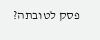פסק לטובתה?